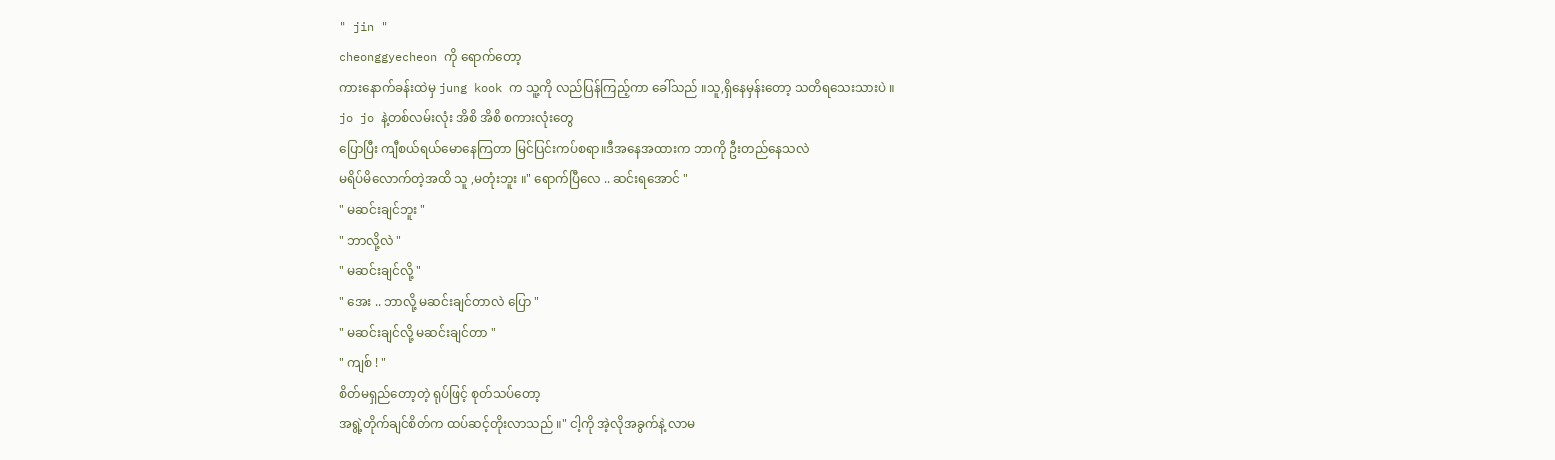" jin "
cheonggyecheon ကို ရောက်တော့
ကားနောက်ခန်းထဲမှ jung kook က သူ့ကို လည်ပြန်ကြည့်ကာ ခေါ်သည် ။သူ,ရှိနေမှန်းတော့ သတိရသေးသားပဲ ။
jo jo နဲ့တစ်လမ်းလုံး အိစိ အိစိ စကားလုံးတွေ
ပြောပြီး ကျီစယ်ရယ်မောနေကြတာ မြင်ပြင်းကပ်စရာ။ဒီအနေအထားက ဘာကို ဦးတည်နေသလဲ
မရိပ်မိလောက်တဲ့အထိ သူ ,မတုံးဘူး ။" ရောက်ပြီလေ .. ဆင်းရအောင် "
" မဆင်းချင်ဘူး "
" ဘာလို့လဲ "
" မဆင်းချင်လို့ "
" အေး .. ဘာလို့ မဆင်းချင်တာလဲ ပြော "
" မဆင်းချင်လို့ မဆင်းချင်တာ "
" ကျစ် ! "
စိတ်မရှည်တော့တဲ့ ရုပ်ဖြင့် စုတ်သပ်တော့
အရွဲ့တိုက်ချင်စိတ်က ထပ်ဆင့်တိုးလာသည် ။" ငါ့ကို အဲ့လိုအခွက်နဲ့ လာမ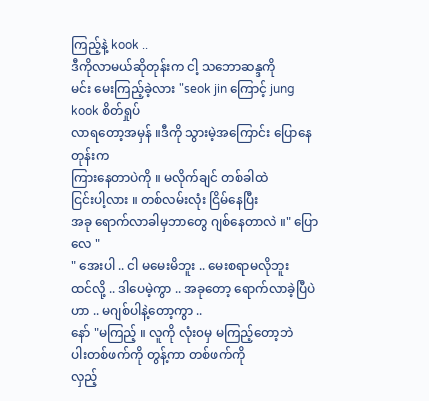ကြည့်နဲ့ kook ..
ဒီကိုလာမယ်ဆိုတုန်းက ငါ့ သဘောဆန္ဒကို
မင်း မေးကြည့်ခဲ့လား "seok jin ကြောင့် jung kook စိတ်ရှုပ်
လာရတော့အမှန် ။ဒီကို သွားမဲ့အကြောင်း ပြောနေတုန်းက
ကြားနေတာပဲကို ။ မလိုက်ချင် တစ်ခါထဲ
ငြင်းပါ့လား ။ တစ်လမ်းလုံး ငြိမ်နေပြီး
အခု ရောက်လာခါမှဘာတွေ ဂျစ်နေတာလဲ ။" ပြောလေ "
" အေးပါ .. ငါ မမေးမိဘူး .. မေးစရာမလိုဘူး
ထင်လို့ .. ဒါပေမဲ့ကွာ .. အခုတော့ ရောက်လာခဲ့ပြီပဲဟာ .. မဂျစ်ပါနဲ့တော့ကွာ ..
နော် "မကြည့် ။ လူကို လုံး၀မှ မကြည့်တော့ဘဲ
ပါးတစ်ဖက်ကို တွန့်ကာ တစ်ဖက်ကို
လှည့်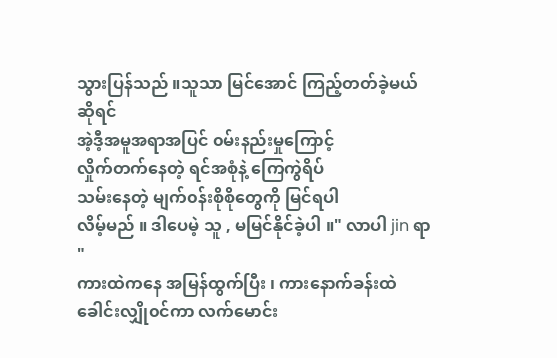သွားပြန်သည် ။သူသာ မြင်အောင် ကြည့်တတ်ခဲ့မယ်ဆိုရင်
အဲ့ဒီ့အမူအရာအပြင် ၀မ်းနည်းမှုကြောင့်
လှိုက်တက်နေတဲ့ ရင်အစုံနဲ့ ကြေကွဲရိပ်
သမ်းနေတဲ့ မျက်၀န်းစိုစိုတွေကို မြင်ရပါ
လိမ့်မည် ။ ဒါပေမဲ့ သူ , မမြင်နိုင်ခဲ့ပါ ။" လာပါ jin ရာ "
ကားထဲကနေ အမြန်ထွက်ပြီး ၊ ကားနောက်ခန်းထဲ
ခေါင်းလျှို၀င်ကာ လက်မောင်း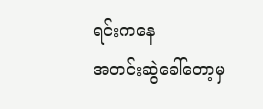ရင်းကနေ
အတင်းဆွဲခေါ်တော့မှ